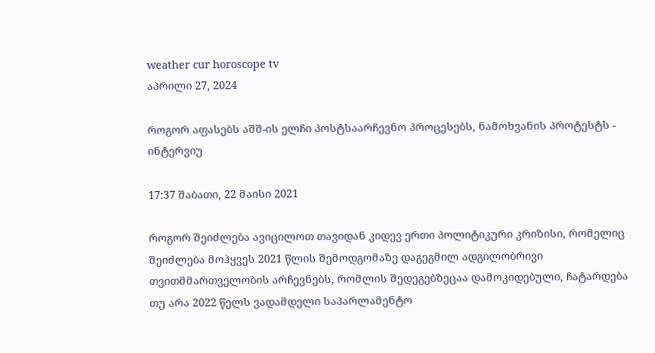weather cur horoscope tv
აპრილი 27, 2024

როგორ აფასებს აშშ-ის ელჩი პოსტსაარჩევნო პროცესებს, ნამოხვანის პროტესტს - ინტერვიუ

17:37 შაბათი, 22 მაისი 2021

როგორ შეიძლება ავიცილოთ თავიდან კიდევ ერთი პოლიტიკური კრიზისი, რომელიც შეიძლება მოჰყვეს 2021 წლის შემოდგომაზე დაგეგმილ ადგილობრივი თვითმმართველობის არჩევნებს, რომლის შედეგებზეცაა დამოკიდებული, ჩატარდება თუ არა 2022 წელს ვადამდელი საპარლამენტო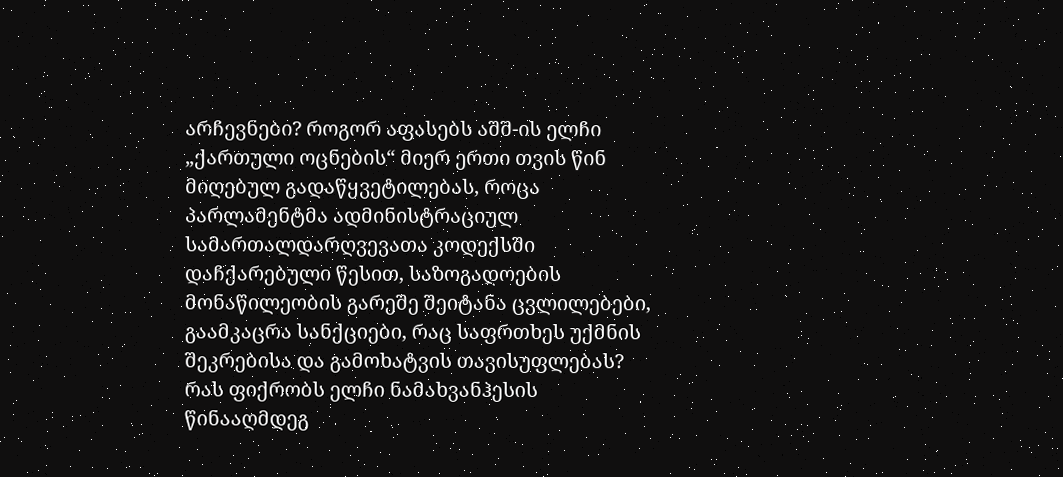არჩევნები? როგორ აფასებს აშშ-ის ელჩი „ქართული ოცნების“ მიერ ერთი თვის წინ მიღებულ გადაწყვეტილებას, როცა პარლამენტმა ადმინისტრაციულ სამართალდარღვევათა კოდექსში დაჩქარებული წესით, საზოგადოების მონაწილეობის გარეშე შეიტანა ცვლილებები, გაამკაცრა სანქციები, რაც საფრთხეს უქმნის შეკრებისა და გამოხატვის თავისუფლებას? რას ფიქრობს ელჩი ნამახვანჰესის წინააღმდეგ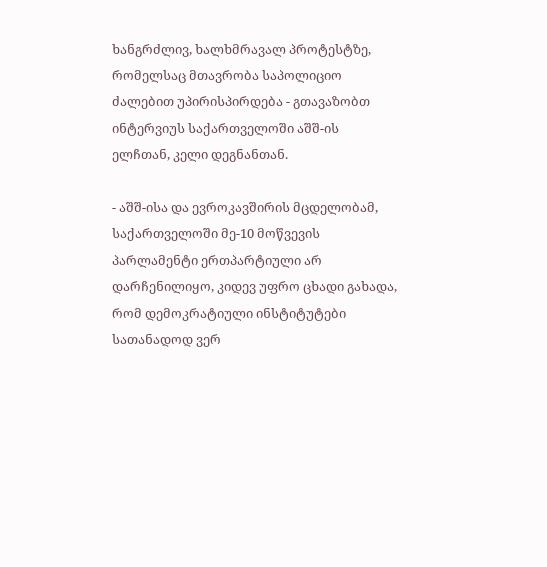ხანგრძლივ, ხალხმრავალ პროტესტზე, რომელსაც მთავრობა საპოლიციო ძალებით უპირისპირდება - გთავაზობთ ინტერვიუს საქართველოში აშშ-ის ელჩთან, კელი დეგნანთან.

- აშშ-ისა და ევროკავშირის მცდელობამ, საქართველოში მე-10 მოწვევის პარლამენტი ერთპარტიული არ დარჩენილიყო, კიდევ უფრო ცხადი გახადა, რომ დემოკრატიული ინსტიტუტები სათანადოდ ვერ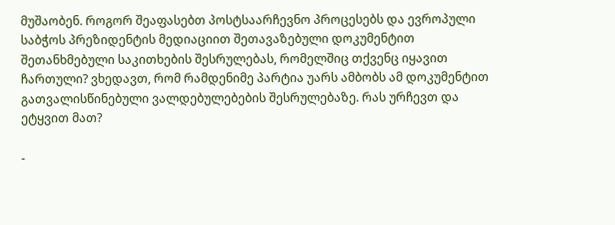მუშაობენ. როგორ შეაფასებთ პოსტსაარჩევნო პროცესებს და ევროპული საბჭოს პრეზიდენტის მედიაციით შეთავაზებული დოკუმენტით შეთანხმებული საკითხების შესრულებას, რომელშიც თქვენც იყავით ჩართული? ვხედავთ, რომ რამდენიმე პარტია უარს ამბობს ამ დოკუმენტით გათვალისწინებული ვალდებულებების შესრულებაზე. რას ურჩევთ და ეტყვით მათ?

-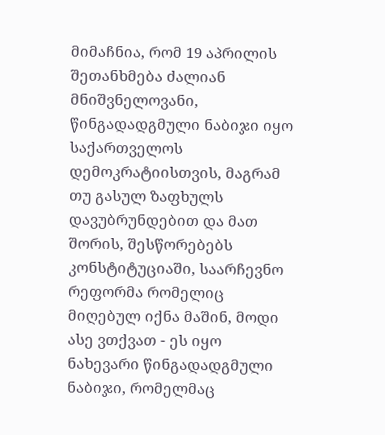მიმაჩნია, რომ 19 აპრილის შეთანხმება ძალიან მნიშვნელოვანი, წინგადადგმული ნაბიჯი იყო საქართველოს დემოკრატიისთვის, მაგრამ თუ გასულ ზაფხულს დავუბრუნდებით და მათ შორის, შესწორებებს კონსტიტუციაში, საარჩევნო რეფორმა რომელიც მიღებულ იქნა მაშინ, მოდი ასე ვთქვათ - ეს იყო ნახევარი წინგადადგმული ნაბიჯი, რომელმაც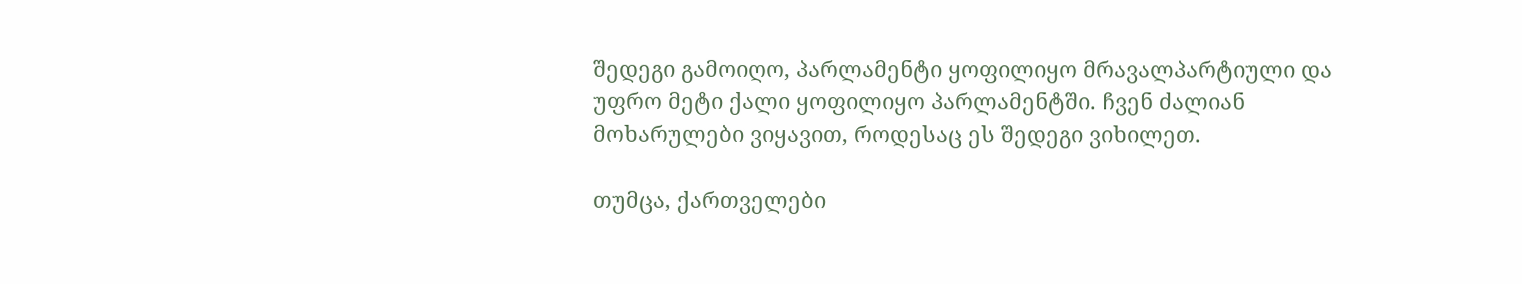შედეგი გამოიღო, პარლამენტი ყოფილიყო მრავალპარტიული და უფრო მეტი ქალი ყოფილიყო პარლამენტში. ჩვენ ძალიან მოხარულები ვიყავით, როდესაც ეს შედეგი ვიხილეთ.

თუმცა, ქართველები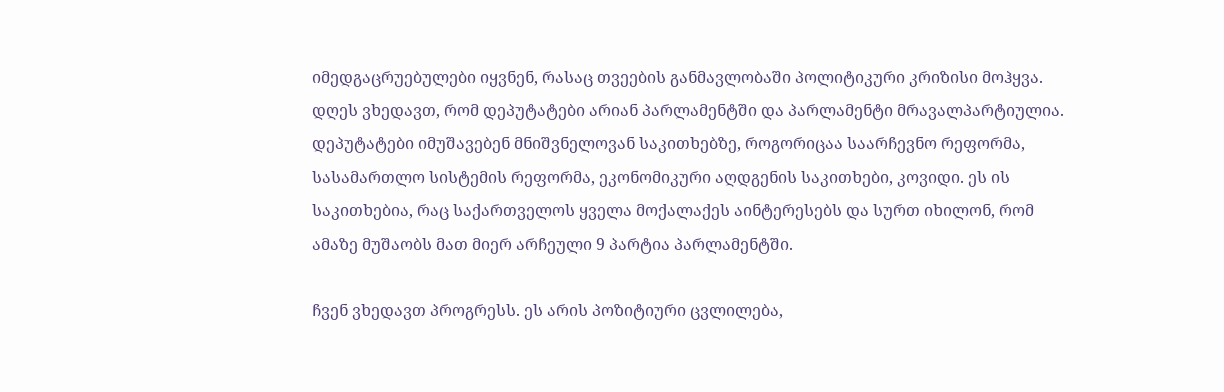იმედგაცრუებულები იყვნენ, რასაც თვეების განმავლობაში პოლიტიკური კრიზისი მოჰყვა. დღეს ვხედავთ, რომ დეპუტატები არიან პარლამენტში და პარლამენტი მრავალპარტიულია. დეპუტატები იმუშავებენ მნიშვნელოვან საკითხებზე, როგორიცაა საარჩევნო რეფორმა, სასამართლო სისტემის რეფორმა, ეკონომიკური აღდგენის საკითხები, კოვიდი. ეს ის საკითხებია, რაც საქართველოს ყველა მოქალაქეს აინტერესებს და სურთ იხილონ, რომ ამაზე მუშაობს მათ მიერ არჩეული 9 პარტია პარლამენტში.

ჩვენ ვხედავთ პროგრესს. ეს არის პოზიტიური ცვლილება,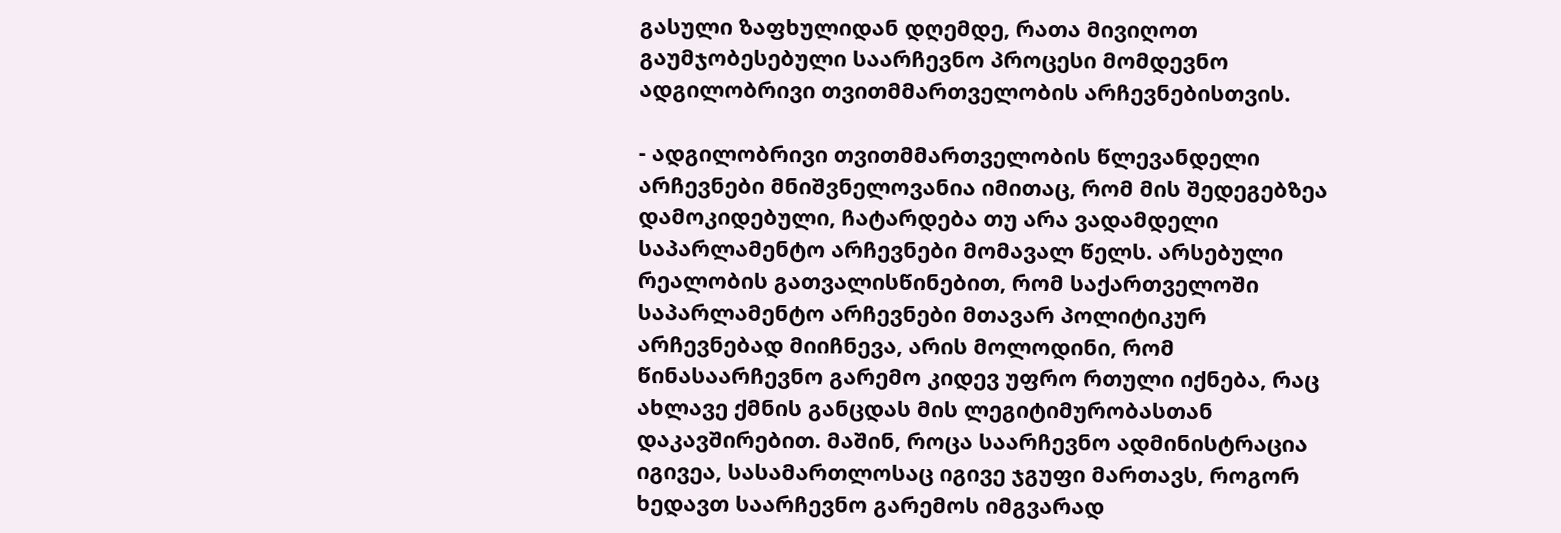გასული ზაფხულიდან დღემდე, რათა მივიღოთ გაუმჯობესებული საარჩევნო პროცესი მომდევნო ადგილობრივი თვითმმართველობის არჩევნებისთვის.

- ადგილობრივი თვითმმართველობის წლევანდელი არჩევნები მნიშვნელოვანია იმითაც, რომ მის შედეგებზეა დამოკიდებული, ჩატარდება თუ არა ვადამდელი საპარლამენტო არჩევნები მომავალ წელს. არსებული რეალობის გათვალისწინებით, რომ საქართველოში საპარლამენტო არჩევნები მთავარ პოლიტიკურ არჩევნებად მიიჩნევა, არის მოლოდინი, რომ წინასაარჩევნო გარემო კიდევ უფრო რთული იქნება, რაც ახლავე ქმნის განცდას მის ლეგიტიმურობასთან დაკავშირებით. მაშინ, როცა საარჩევნო ადმინისტრაცია იგივეა, სასამართლოსაც იგივე ჯგუფი მართავს, როგორ ხედავთ საარჩევნო გარემოს იმგვარად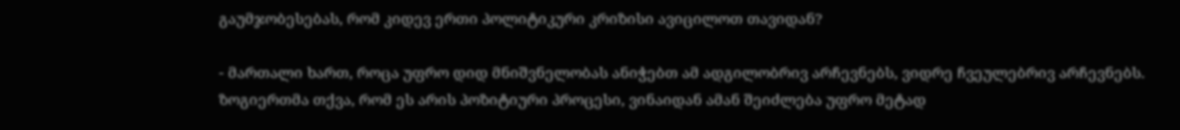გაუმჯობესებას, რომ კიდევ ერთი პოლიტიკური კრიზისი ავიცილოთ თავიდან?

- მართალი ხართ, როცა უფრო დიდ მნიშვნელობას ანიჭებთ ამ ადგილობრივ არჩევნებს, ვიდრე ჩვეულებრივ არჩევნებს. ზოგიერთმა თქვა, რომ ეს არის პოზიტიური პროცესი, ვინაიდან ამან შეიძლება უფრო მეტად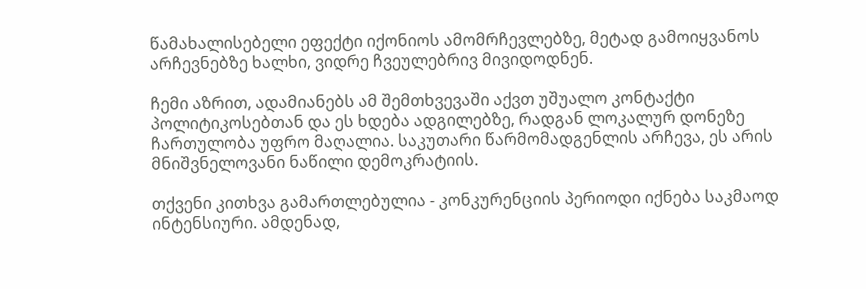წამახალისებელი ეფექტი იქონიოს ამომრჩევლებზე, მეტად გამოიყვანოს არჩევნებზე ხალხი, ვიდრე ჩვეულებრივ მივიდოდნენ.

ჩემი აზრით, ადამიანებს ამ შემთხვევაში აქვთ უშუალო კონტაქტი პოლიტიკოსებთან და ეს ხდება ადგილებზე, რადგან ლოკალურ დონეზე ჩართულობა უფრო მაღალია. საკუთარი წარმომადგენლის არჩევა, ეს არის მნიშვნელოვანი ნაწილი დემოკრატიის.

თქვენი კითხვა გამართლებულია - კონკურენციის პერიოდი იქნება საკმაოდ ინტენსიური. ამდენად,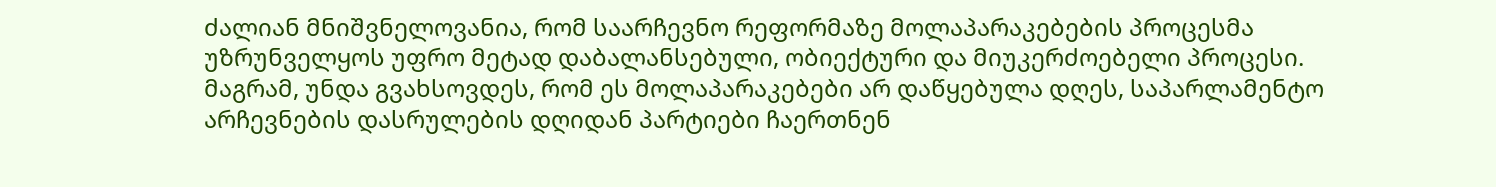ძალიან მნიშვნელოვანია, რომ საარჩევნო რეფორმაზე მოლაპარაკებების პროცესმა უზრუნველყოს უფრო მეტად დაბალანსებული, ობიექტური და მიუკერძოებელი პროცესი. მაგრამ, უნდა გვახსოვდეს, რომ ეს მოლაპარაკებები არ დაწყებულა დღეს, საპარლამენტო არჩევნების დასრულების დღიდან პარტიები ჩაერთნენ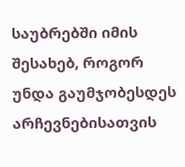საუბრებში იმის შესახებ, როგორ უნდა გაუმჯობესდეს არჩევნებისათვის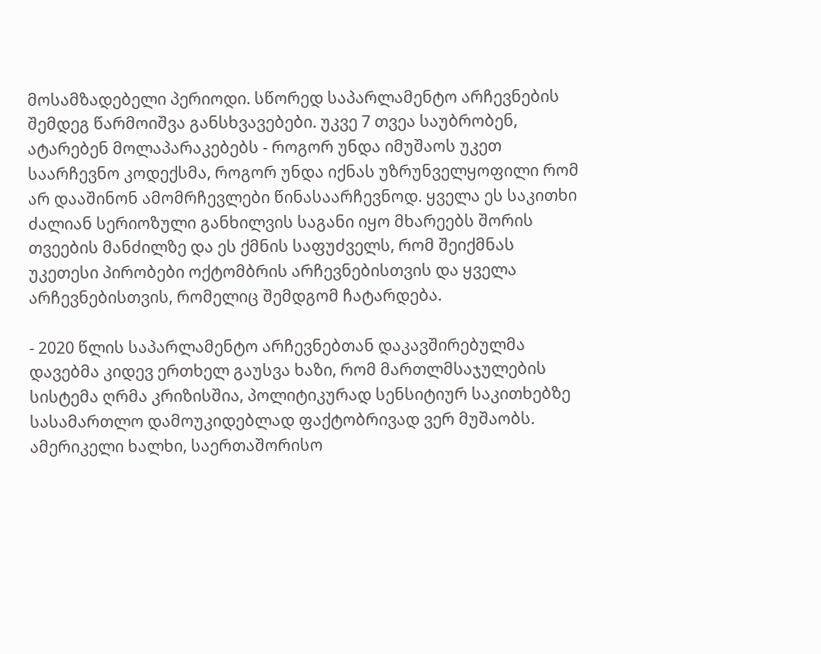მოსამზადებელი პერიოდი. სწორედ საპარლამენტო არჩევნების შემდეგ წარმოიშვა განსხვავებები. უკვე 7 თვეა საუბრობენ, ატარებენ მოლაპარაკებებს - როგორ უნდა იმუშაოს უკეთ საარჩევნო კოდექსმა, როგორ უნდა იქნას უზრუნველყოფილი რომ არ დააშინონ ამომრჩევლები წინასაარჩევნოდ. ყველა ეს საკითხი ძალიან სერიოზული განხილვის საგანი იყო მხარეებს შორის თვეების მანძილზე და ეს ქმნის საფუძველს, რომ შეიქმნას უკეთესი პირობები ოქტომბრის არჩევნებისთვის და ყველა არჩევნებისთვის, რომელიც შემდგომ ჩატარდება.

- 2020 წლის საპარლამენტო არჩევნებთან დაკავშირებულმა დავებმა კიდევ ერთხელ გაუსვა ხაზი, რომ მართლმსაჯულების სისტემა ღრმა კრიზისშია, პოლიტიკურად სენსიტიურ საკითხებზე სასამართლო დამოუკიდებლად ფაქტობრივად ვერ მუშაობს. ამერიკელი ხალხი, საერთაშორისო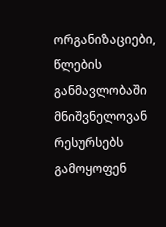ორგანიზაციები, წლების განმავლობაში მნიშვნელოვან რესურსებს გამოყოფენ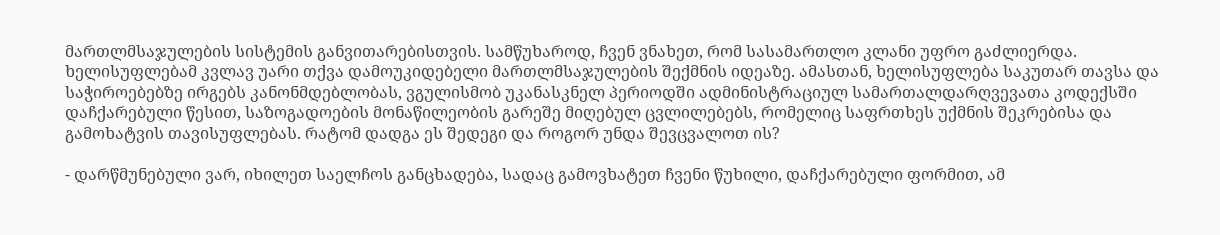მართლმსაჯულების სისტემის განვითარებისთვის. სამწუხაროდ, ჩვენ ვნახეთ, რომ სასამართლო კლანი უფრო გაძლიერდა. ხელისუფლებამ კვლავ უარი თქვა დამოუკიდებელი მართლმსაჯულების შექმნის იდეაზე. ამასთან, ხელისუფლება საკუთარ თავსა და საჭიროებებზე ირგებს კანონმდებლობას, ვგულისმობ უკანასკნელ პერიოდში ადმინისტრაციულ სამართალდარღვევათა კოდექსში დაჩქარებული წესით, საზოგადოების მონაწილეობის გარეშე მიღებულ ცვლილებებს, რომელიც საფრთხეს უქმნის შეკრებისა და გამოხატვის თავისუფლებას. რატომ დადგა ეს შედეგი და როგორ უნდა შევცვალოთ ის?

- დარწმუნებული ვარ, იხილეთ საელჩოს განცხადება, სადაც გამოვხატეთ ჩვენი წუხილი, დაჩქარებული ფორმით, ამ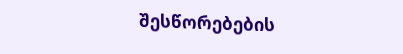შესწორებების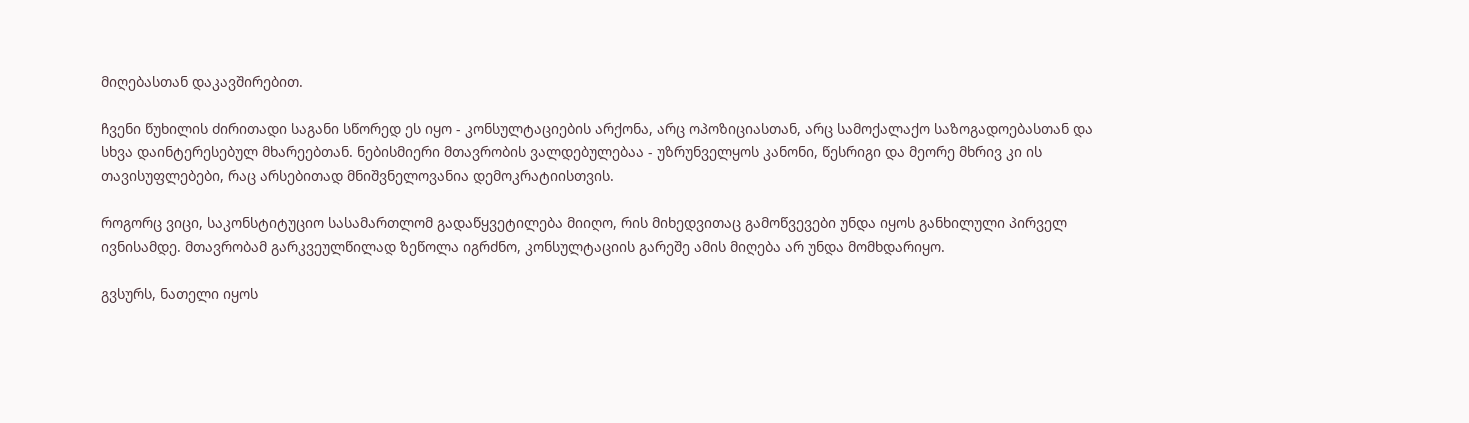მიღებასთან დაკავშირებით.

ჩვენი წუხილის ძირითადი საგანი სწორედ ეს იყო - კონსულტაციების არქონა, არც ოპოზიციასთან, არც სამოქალაქო საზოგადოებასთან და სხვა დაინტერესებულ მხარეებთან. ნებისმიერი მთავრობის ვალდებულებაა - უზრუნველყოს კანონი, წესრიგი და მეორე მხრივ კი ის თავისუფლებები, რაც არსებითად მნიშვნელოვანია დემოკრატიისთვის.

როგორც ვიცი, საკონსტიტუციო სასამართლომ გადაწყვეტილება მიიღო, რის მიხედვითაც გამოწვევები უნდა იყოს განხილული პირველ ივნისამდე. მთავრობამ გარკვეულწილად ზეწოლა იგრძნო, კონსულტაციის გარეშე ამის მიღება არ უნდა მომხდარიყო.

გვსურს, ნათელი იყოს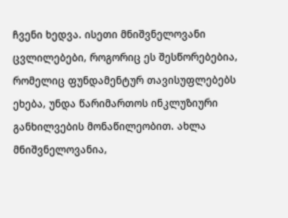ჩვენი ხედვა. ისეთი მნიშვნელოვანი ცვლილებები, როგორიც ეს შესწორებებია, რომელიც ფუნდამენტურ თავისუფლებებს ეხება, უნდა წარიმართოს ინკლუზიური განხილვების მონაწილეობით. ახლა მნიშვნელოვანია,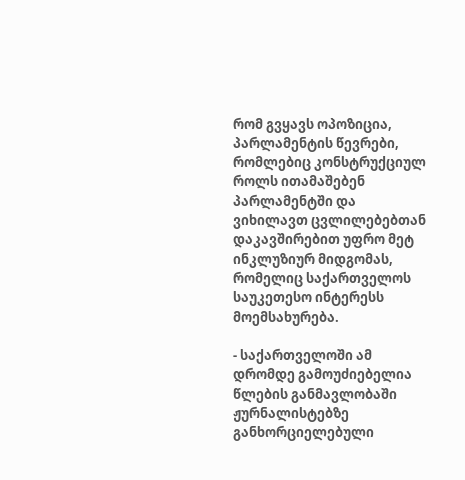რომ გვყავს ოპოზიცია, პარლამენტის წევრები, რომლებიც კონსტრუქციულ როლს ითამაშებენ პარლამენტში და ვიხილავთ ცვლილებებთან დაკავშირებით უფრო მეტ ინკლუზიურ მიდგომას, რომელიც საქართველოს საუკეთესო ინტერესს მოემსახურება.

- საქართველოში ამ დრომდე გამოუძიებელია წლების განმავლობაში ჟურნალისტებზე განხორციელებული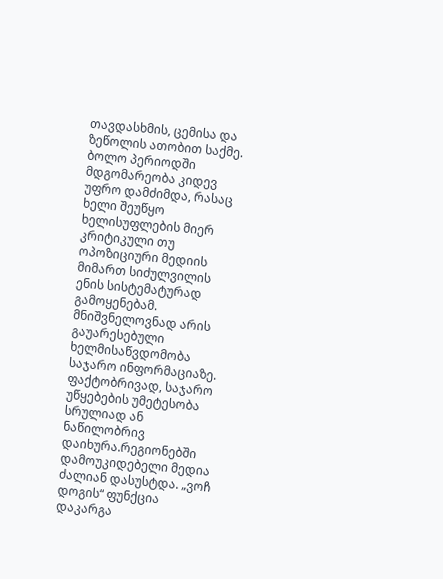თავდასხმის, ცემისა და ზეწოლის ათობით საქმე. ბოლო პერიოდში მდგომარეობა კიდევ უფრო დამძიმდა, რასაც ხელი შეუწყო ხელისუფლების მიერ კრიტიკული თუ ოპოზიციური მედიის მიმართ სიძულვილის ენის სისტემატურად გამოყენებამ. მნიშვნელოვნად არის გაუარესებული ხელმისაწვდომობა საჯარო ინფორმაციაზე. ფაქტობრივად, საჯარო უწყებების უმეტესობა სრულიად ან ნაწილობრივ დაიხურა.რეგიონებში დამოუკიდებელი მედია ძალიან დასუსტდა. „ვოჩ დოგის“ ფუნქცია დაკარგა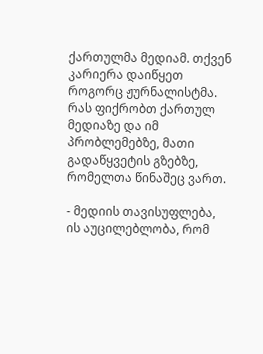ქართულმა მედიამ. თქვენ კარიერა დაიწყეთ როგორც ჟურნალისტმა. რას ფიქრობთ ქართულ მედიაზე და იმ პრობლემებზე, მათი გადაწყვეტის გზებზე, რომელთა წინაშეც ვართ.

- მედიის თავისუფლება, ის აუცილებლობა, რომ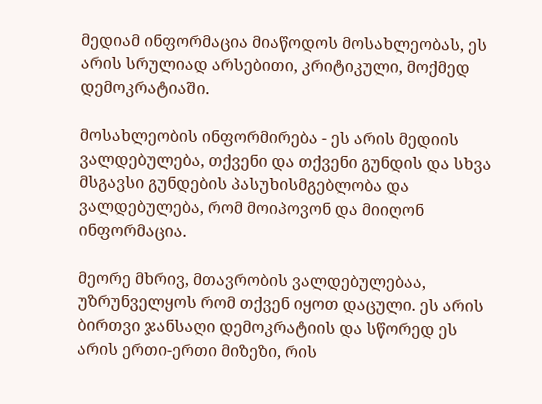მედიამ ინფორმაცია მიაწოდოს მოსახლეობას, ეს არის სრულიად არსებითი, კრიტიკული, მოქმედ დემოკრატიაში.

მოსახლეობის ინფორმირება - ეს არის მედიის ვალდებულება, თქვენი და თქვენი გუნდის და სხვა მსგავსი გუნდების პასუხისმგებლობა და ვალდებულება, რომ მოიპოვონ და მიიღონ ინფორმაცია.

მეორე მხრივ, მთავრობის ვალდებულებაა, უზრუნველყოს რომ თქვენ იყოთ დაცული. ეს არის ბირთვი ჯანსაღი დემოკრატიის და სწორედ ეს არის ერთი-ერთი მიზეზი, რის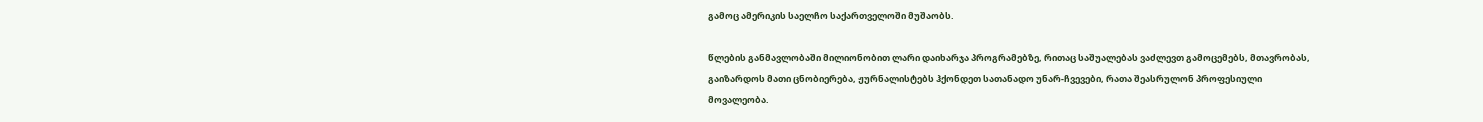გამოც ამერიკის საელჩო საქართველოში მუშაობს.

წლების განმავლობაში მილიონობით ლარი დაიხარჯა პროგრამებზე, რითაც საშუალებას ვაძლევთ გამოცემებს, მთავრობას, გაიზარდოს მათი ცნობიერება, ჟურნალისტებს ჰქონდეთ სათანადო უნარ-ჩვევები, რათა შეასრულონ პროფესიული მოვალეობა.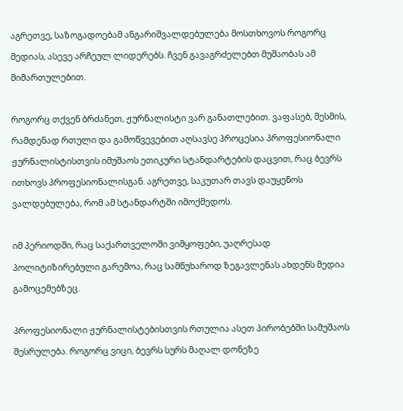აგრეთვე, საზოგადოებამ ანგარიშვალდებულება მოსთხოვოს როგორც მედიას, ასევე არჩეულ ლიდერებს. ჩვენ გავაგრძელებთ მუშაობას ამ მიმართულებით.

როგორც თქვენ ბრძანეთ, ჟურნალისტი ვარ განათლებით. ვაფასებ, მესმის, რამდენად რთული და გამოწვევებით აღსავსე პროცესია პროფესიონალი ჟურნალისტისთვის იმუშაოს ეთიკური სტანდარტების დაცვით, რაც ბევრს ითხოვს პროფესიონალისგან. აგრეთვე, საკუთარ თავს დაუყენოს ვალდებულება, რომ ამ სტანდარტში იმოქმედოს.

იმ პერიოდში, რაც საქართველოში ვიმყოფები, უაღრესად პოლიტიზირებული გარემოა, რაც სამწუხაროდ ზეგავლენას ახდენს მედია გამოცემებზეც.

პროფესიონალი ჟურნალისტებისთვის რთულია ასეთ პირობებში სამუშაოს შესრულება. როგორც ვიცი, ბევრს სურს მაღალ დონეზე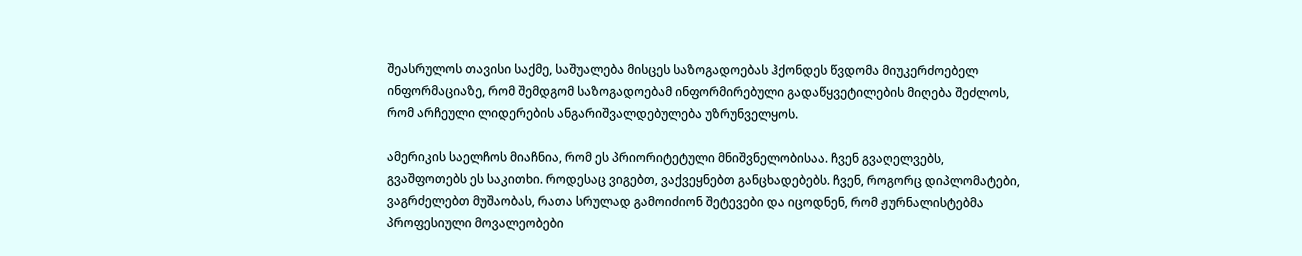შეასრულოს თავისი საქმე, საშუალება მისცეს საზოგადოებას ჰქონდეს წვდომა მიუკერძოებელ ინფორმაციაზე, რომ შემდგომ საზოგადოებამ ინფორმირებული გადაწყვეტილების მიღება შეძლოს, რომ არჩეული ლიდერების ანგარიშვალდებულება უზრუნველყოს.

ამერიკის საელჩოს მიაჩნია, რომ ეს პრიორიტეტული მნიშვნელობისაა. ჩვენ გვაღელვებს, გვაშფოთებს ეს საკითხი. როდესაც ვიგებთ, ვაქვეყნებთ განცხადებებს. ჩვენ, როგორც დიპლომატები, ვაგრძელებთ მუშაობას, რათა სრულად გამოიძიონ შეტევები და იცოდნენ, რომ ჟურნალისტებმა პროფესიული მოვალეობები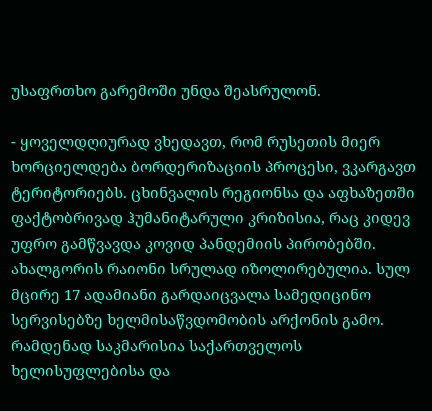უსაფრთხო გარემოში უნდა შეასრულონ.

- ყოველდღიურად ვხედავთ, რომ რუსეთის მიერ ხორციელდება ბორდერიზაციის პროცესი, ვკარგავთ ტერიტორიებს. ცხინვალის რეგიონსა და აფხაზეთში ფაქტობრივად ჰუმანიტარული კრიზისია, რაც კიდევ უფრო გამწვავდა კოვიდ პანდემიის პირობებში. ახალგორის რაიონი სრულად იზოლირებულია. სულ მცირე 17 ადამიანი გარდაიცვალა სამედიცინო სერვისებზე ხელმისაწვდომობის არქონის გამო. რამდენად საკმარისია საქართველოს ხელისუფლებისა და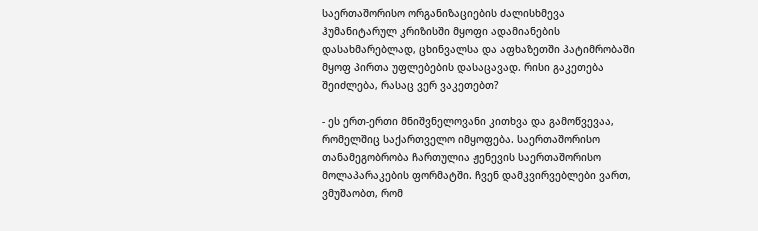საერთაშორისო ორგანიზაციების ძალისხმევა ჰუმანიტარულ კრიზისში მყოფი ადამიანების დასახმარებლად, ცხინვალსა და აფხაზეთში პატიმრობაში მყოფ პირთა უფლებების დასაცავად. რისი გაკეთება შეიძლება, რასაც ვერ ვაკეთებთ?

- ეს ერთ-ერთი მნიშვნელოვანი კითხვა და გამოწვევაა, რომელშიც საქართველო იმყოფება. საერთაშორისო თანამეგობრობა ჩართულია ჟენევის საერთაშორისო მოლაპარაკების ფორმატში. ჩვენ დამკვირვებლები ვართ, ვმუშაობთ, რომ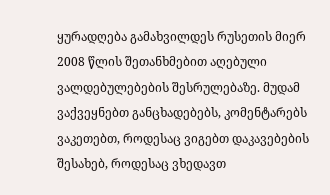ყურადღება გამახვილდეს რუსეთის მიერ 2008 წლის შეთანხმებით აღებული ვალდებულებების შესრულებაზე. მუდამ ვაქვეყნებთ განცხადებებს, კომენტარებს ვაკეთებთ, როდესაც ვიგებთ დაკავებების შესახებ, როდესაც ვხედავთ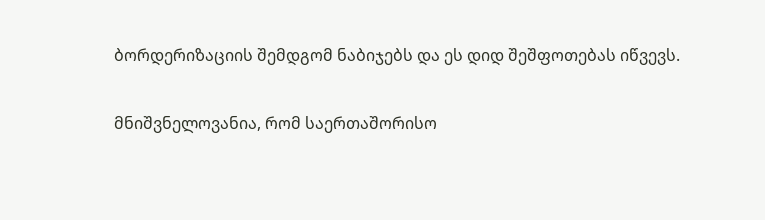ბორდერიზაციის შემდგომ ნაბიჯებს და ეს დიდ შეშფოთებას იწვევს.

მნიშვნელოვანია, რომ საერთაშორისო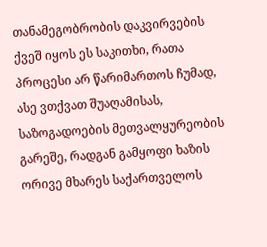თანამეგობრობის დაკვირვების ქვეშ იყოს ეს საკითხი, რათა პროცესი არ წარიმართოს ჩუმად, ასე ვთქვათ შუაღამისას, საზოგადოების მეთვალყურეობის გარეშე, რადგან გამყოფი ხაზის ორივე მხარეს საქართველოს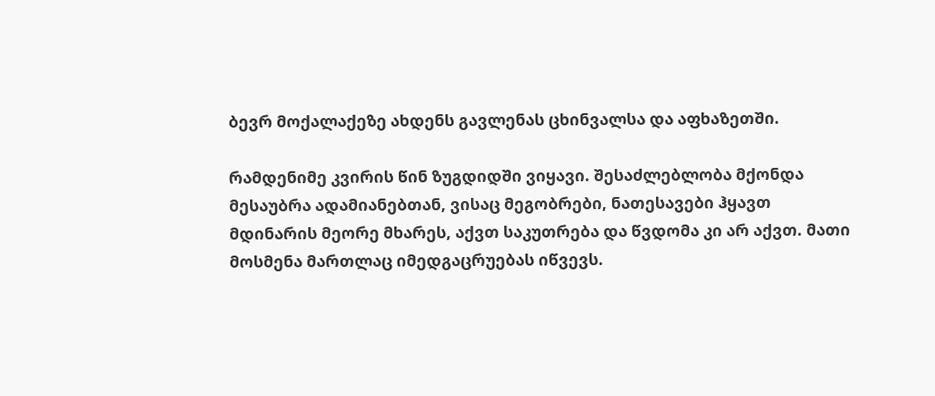ბევრ მოქალაქეზე ახდენს გავლენას ცხინვალსა და აფხაზეთში.

რამდენიმე კვირის წინ ზუგდიდში ვიყავი. შესაძლებლობა მქონდა მესაუბრა ადამიანებთან, ვისაც მეგობრები, ნათესავები ჰყავთ მდინარის მეორე მხარეს, აქვთ საკუთრება და წვდომა კი არ აქვთ. მათი მოსმენა მართლაც იმედგაცრუებას იწვევს.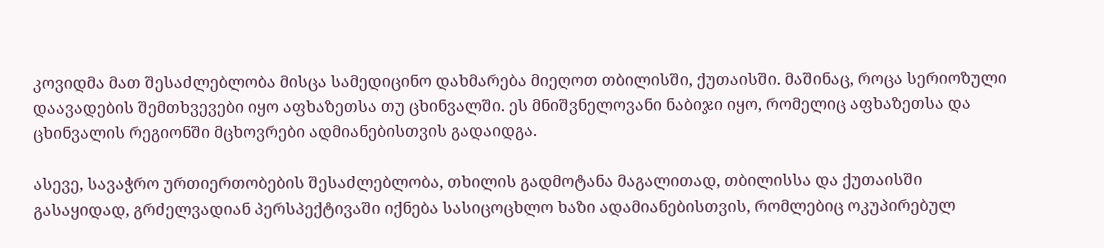კოვიდმა მათ შესაძლებლობა მისცა სამედიცინო დახმარება მიეღოთ თბილისში, ქუთაისში. მაშინაც, როცა სერიოზული დაავადების შემთხვევები იყო აფხაზეთსა თუ ცხინვალში. ეს მნიშვნელოვანი ნაბიჯი იყო, რომელიც აფხაზეთსა და ცხინვალის რეგიონში მცხოვრები ადმიანებისთვის გადაიდგა.

ასევე, სავაჭრო ურთიერთობების შესაძლებლობა, თხილის გადმოტანა მაგალითად, თბილისსა და ქუთაისში გასაყიდად, გრძელვადიან პერსპექტივაში იქნება სასიცოცხლო ხაზი ადამიანებისთვის, რომლებიც ოკუპირებულ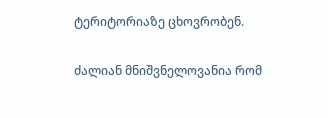ტერიტორიაზე ცხოვრობენ.

ძალიან მნიშვნელოვანია რომ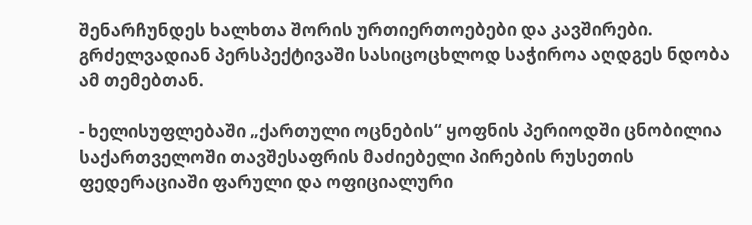შენარჩუნდეს ხალხთა შორის ურთიერთოებები და კავშირები. გრძელვადიან პერსპექტივაში სასიცოცხლოდ საჭიროა აღდგეს ნდობა ამ თემებთან.

- ხელისუფლებაში „ქართული ოცნების“ ყოფნის პერიოდში ცნობილია საქართველოში თავშესაფრის მაძიებელი პირების რუსეთის ფედერაციაში ფარული და ოფიციალური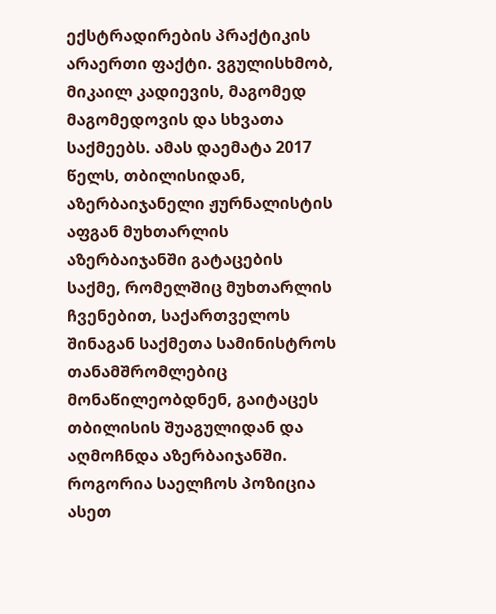ექსტრადირების პრაქტიკის არაერთი ფაქტი. ვგულისხმობ, მიკაილ კადიევის, მაგომედ მაგომედოვის და სხვათა საქმეებს. ამას დაემატა 2017 წელს, თბილისიდან, აზერბაიჯანელი ჟურნალისტის აფგან მუხთარლის აზერბაიჯანში გატაცების საქმე, რომელშიც მუხთარლის ჩვენებით, საქართველოს შინაგან საქმეთა სამინისტროს თანამშრომლებიც მონაწილეობდნენ, გაიტაცეს თბილისის შუაგულიდან და აღმოჩნდა აზერბაიჯანში. როგორია საელჩოს პოზიცია ასეთ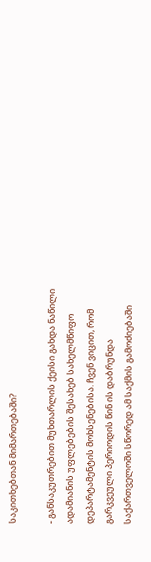საკითხებთან მიმართებაში?

- განსაკუთრებით მუხთარლის ქეისი გახდა ნაწილი ადამიანის უფლებების შესახებ სახელმწიფო დეპარტამენტის მოხსენებისა. ჩვენ ვიცით, რომ გარკვეული პერიოდის წინ ის დაბრუნდა საქართველოში სწორედ ამ საქმის გამოძიებაში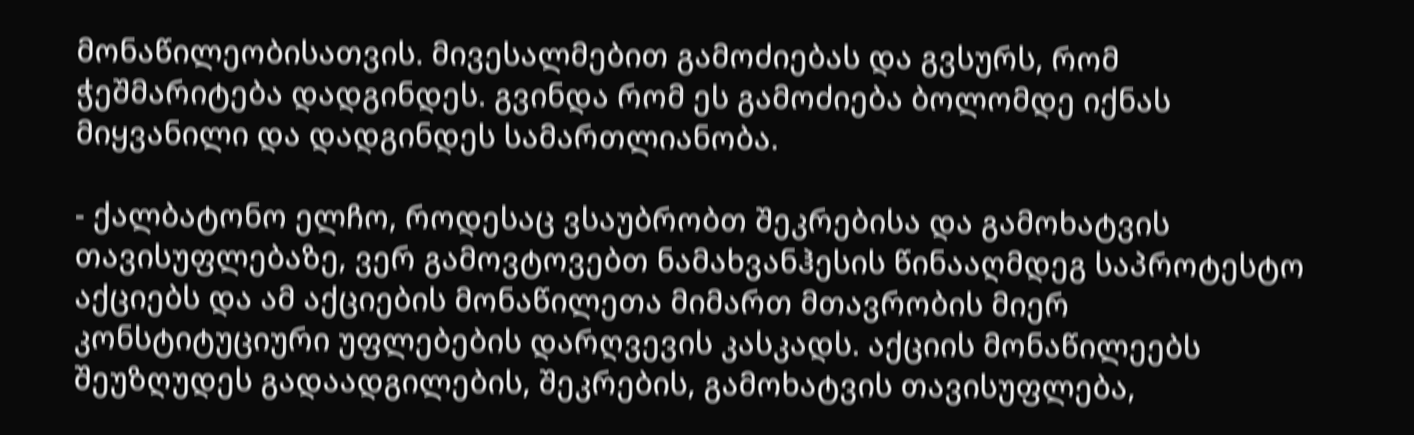მონაწილეობისათვის. მივესალმებით გამოძიებას და გვსურს, რომ ჭეშმარიტება დადგინდეს. გვინდა რომ ეს გამოძიება ბოლომდე იქნას მიყვანილი და დადგინდეს სამართლიანობა.

- ქალბატონო ელჩო, როდესაც ვსაუბრობთ შეკრებისა და გამოხატვის თავისუფლებაზე, ვერ გამოვტოვებთ ნამახვანჰესის წინააღმდეგ საპროტესტო აქციებს და ამ აქციების მონაწილეთა მიმართ მთავრობის მიერ კონსტიტუციური უფლებების დარღვევის კასკადს. აქციის მონაწილეებს შეუზღუდეს გადაადგილების, შეკრების, გამოხატვის თავისუფლება,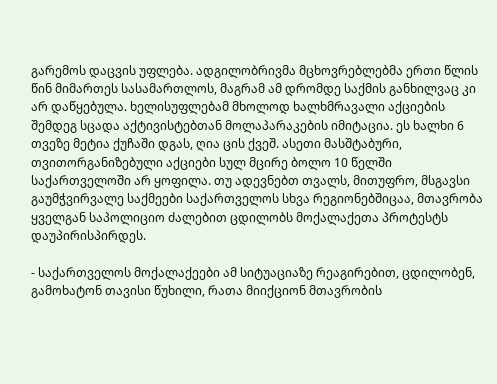გარემოს დაცვის უფლება. ადგილობრივმა მცხოვრებლებმა ერთი წლის წინ მიმართეს სასამართლოს, მაგრამ ამ დრომდე საქმის განხილვაც კი არ დაწყებულა. ხელისუფლებამ მხოლოდ ხალხმრავალი აქციების შემდეგ სცადა აქტივისტებთან მოლაპარაკების იმიტაცია. ეს ხალხი 6 თვეზე მეტია ქუჩაში დგას, ღია ცის ქვეშ. ასეთი მასშტაბური, თვითორგანიზებული აქციები სულ მცირე ბოლო 10 წელში საქართველოში არ ყოფილა. თუ ადევნებთ თვალს, მითუფრო, მსგავსი გაუმჭვირვალე საქმეები საქართველოს სხვა რეგიონებშიცაა, მთავრობა ყველგან საპოლიციო ძალებით ცდილობს მოქალაქეთა პროტესტს დაუპირისპირდეს.

- საქართველოს მოქალაქეები ამ სიტუაციაზე რეაგირებით, ცდილობენ, გამოხატონ თავისი წუხილი, რათა მიიქციონ მთავრობის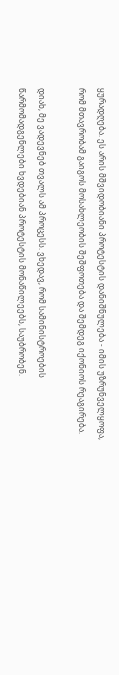ყურადღება. ეს არის მშვიდობიანი პროტესტის დანიშნულება - იმის უზრუნველყოფა, რომ მთავრობამ გაიგოს მოსახლეობის შეშფოთება და შემდეგ იქონიოს რეაგირება.

დიახ, მე ვადევნებ თვალს ამ პროცესს. ვხედავ, რომ სამინისტროების წარმომადგენლები ხვდებიან პროტესტის მონაწილეებს, საუბრობენ.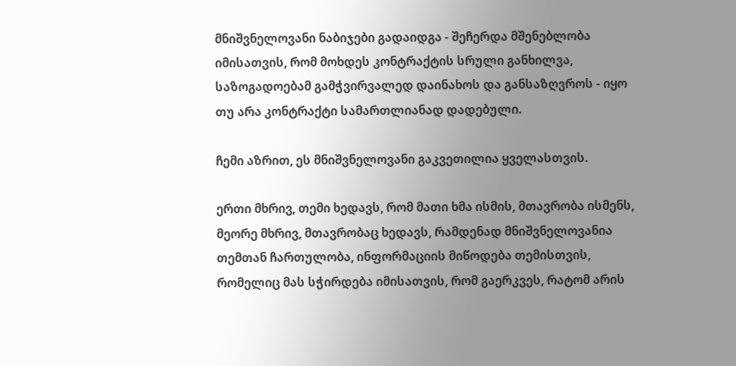მნიშვნელოვანი ნაბიჯები გადაიდგა - შეჩერდა მშენებლობა იმისათვის, რომ მოხდეს კონტრაქტის სრული განხილვა, საზოგადოებამ გამჭვირვალედ დაინახოს და განსაზღვროს - იყო თუ არა კონტრაქტი სამართლიანად დადებული.

ჩემი აზრით, ეს მნიშვნელოვანი გაკვეთილია ყველასთვის.

ერთი მხრივ, თემი ხედავს, რომ მათი ხმა ისმის, მთავრობა ისმენს, მეორე მხრივ, მთავრობაც ხედავს, რამდენად მნიშვნელოვანია თემთან ჩართულობა, ინფორმაციის მიწოდება თემისთვის, რომელიც მას სჭირდება იმისათვის, რომ გაერკვეს, რატომ არის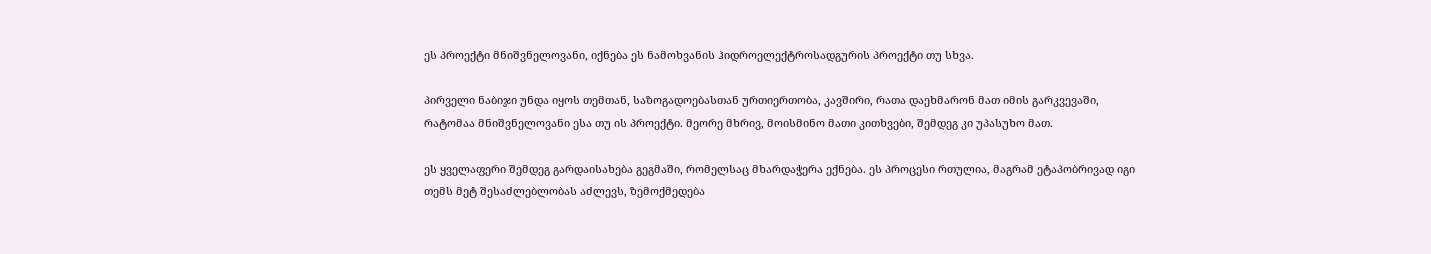ეს პროექტი მნიშვნელოვანი, იქნება ეს ნამოხვანის ჰიდროელექტროსადგურის პროექტი თუ სხვა.

პირველი ნაბიჯი უნდა იყოს თემთან, საზოგადოებასთან ურთიერთობა, კავშირი, რათა დაეხმარონ მათ იმის გარკვევაში, რატომაა მნიშვნელოვანი ესა თუ ის პროექტი. მეორე მხრივ, მოისმინო მათი კითხვები, შემდეგ კი უპასუხო მათ.

ეს ყველაფერი შემდეგ გარდაისახება გეგმაში, რომელსაც მხარდაჭერა ექნება. ეს პროცესი რთულია, მაგრამ ეტაპობრივად იგი თემს მეტ შესაძლებლობას აძლევს, ზემოქმედება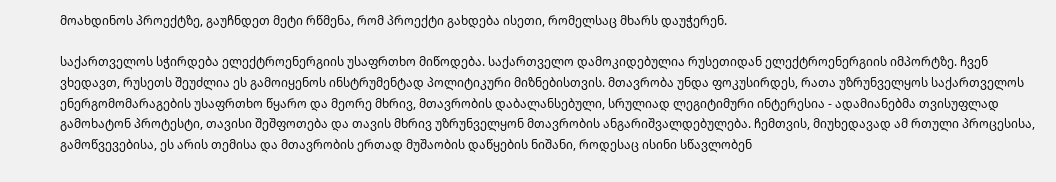მოახდინოს პროექტზე, გაუჩნდეთ მეტი რწმენა, რომ პროექტი გახდება ისეთი, რომელსაც მხარს დაუჭერენ.

საქართველოს სჭირდება ელექტროენერგიის უსაფრთხო მიწოდება. საქართველო დამოკიდებულია რუსეთიდან ელექტროენერგიის იმპორტზე. ჩვენ ვხედავთ, რუსეთს შეუძლია ეს გამოიყენოს ინსტრუმენტად პოლიტიკური მიზნებისთვის. მთავრობა უნდა ფოკუსირდეს, რათა უზრუნველყოს საქართველოს ენერგომომარაგების უსაფრთხო წყარო და მეორე მხრივ, მთავრობის დაბალანსებული, სრულიად ლეგიტიმური ინტერესია - ადამიანებმა თვისუფლად გამოხატონ პროტესტი, თავისი შეშფოთება და თავის მხრივ უზრუნველყონ მთავრობის ანგარიშვალდებულება. ჩემთვის, მიუხედავად ამ რთული პროცესისა, გამოწვევებისა, ეს არის თემისა და მთავრობის ერთად მუშაობის დაწყების ნიშანი, როდესაც ისინი სწავლობენ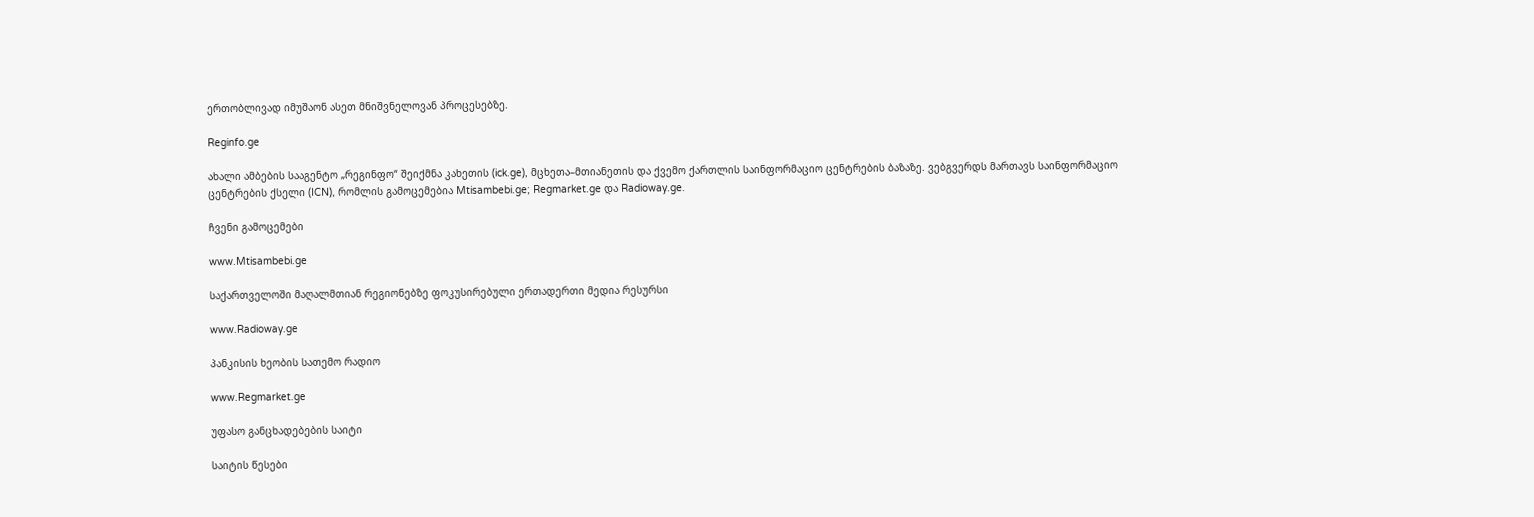ერთობლივად იმუშაონ ასეთ მნიშვნელოვან პროცესებზე.

Reginfo.ge

ახალი ამბების სააგენტო „რეგინფო“ შეიქმნა კახეთის (ick.ge), მცხეთა–მთიანეთის და ქვემო ქართლის საინფორმაციო ცენტრების ბაზაზე. ვებგვერდს მართავს საინფორმაციო ცენტრების ქსელი (ICN), რომლის გამოცემებია Mtisambebi.ge; Regmarket.ge და Radioway.ge.

ჩვენი გამოცემები

www.Mtisambebi.ge

საქართველოში მაღალმთიან რეგიონებზე ფოკუსირებული ერთადერთი მედია რესურსი

www.Radioway.ge

პანკისის ხეობის სათემო რადიო

www.Regmarket.ge

უფასო განცხადებების საიტი

საიტის წესები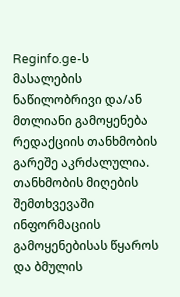Reginfo.ge-ს მასალების ნაწილობრივი და/ან მთლიანი გამოყენება რედაქციის თანხმობის გარეშე აკრძალულია. თანხმობის მიღების შემთხვევაში ინფორმაციის გამოყენებისას წყაროს და ბმულის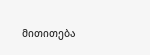მითითება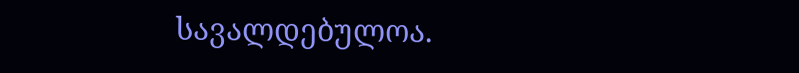სავალდებულოა.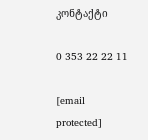კონტაქტი

0 353 22 22 11

[email protected]